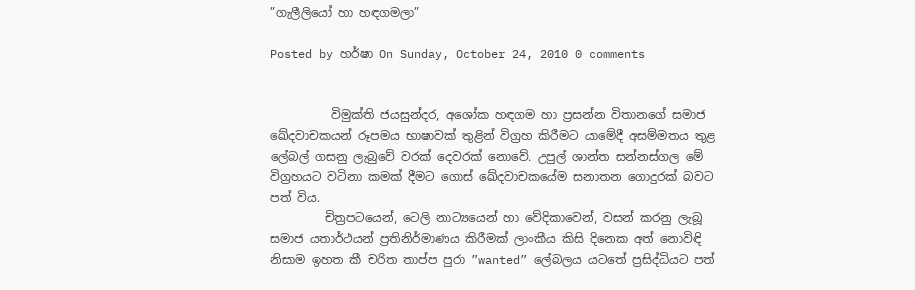”ගැලීලියෝ හා හඳගමලා”

Posted by හර්ෂා On Sunday, October 24, 2010 0 comments


          විමුක්ති ජයසුන්දර, අශෝක හඳගම හා ප්‍රසන්න විතානගේ සමාජ ඛේදවාචකයන් රූපමය භාෂාවක් තුළින් විග්‍රහ කිරීමට යාමේදී අසම්මතය තුළ ලේබල් ගසනු ලැබුවේ වරක් දෙවරක් නොවේ. උපුල් ශාන්ත සන්නස්ගල මේ විග්‍රහයට වටිනා කමක් දීමට ගොස් ඛේදවාචකයේම සනාතන ගොදුරක් බවට පත් විය.
         චිත්‍රපටයෙන්, ටෙලි නාට්‍යයෙන් හා වේදිකාවෙන්, වසන් කරනු ලැබූ සමාජ යතාර්ථයන් ප්‍රතිනිර්මාණය කිරීමක් ලාංකීය කිසි දිනෙක අත් නොවිඳි නිසාම ඉහත කී චරිත තාප්ප පුරා ”wanted” ලේබලය යටතේ ප්‍රසිද්ධියට පත්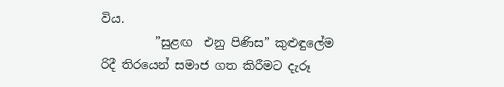විය.
         ”සුළඟ  එනු පිණිස” කුළුඳුලේම රිදී තිරයෙන් සමාජ ගත කිරීමට දැරූ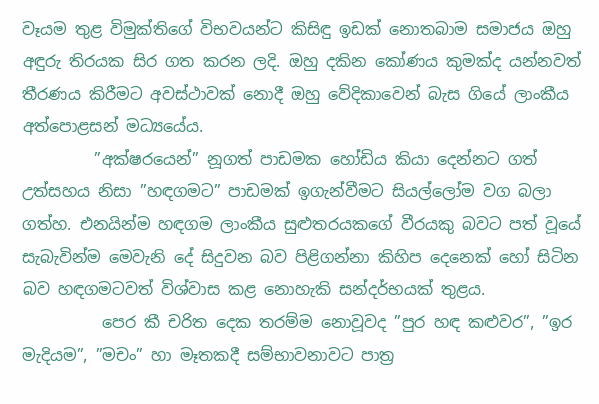වෑයම තුළ විමුක්තිගේ විභවයන්ට කිසිඳු ඉඩක් නොතබාම සමාජය ඔහු අඳුරු තිරයක සිර ගත කරන ලදි. ඔහු දකින කෝණය කුමක්ද යන්නවත් තීරණය කිරීමට අවස්ථාවක් නොදී ඔහු වේදිකාවෙන් බැස ගියේ ලාංකීය අත්පොළසන් මධ්‍යයේය.
         ”අක්ෂරයෙන්” නූගත් පාඩමක හෝඩිය කියා දෙන්නට ගත් උත්සහය නිසා ”හඳගමට” පාඩමක් ඉගැන්වීමට සියල්ලෝම වග බලා ගත්හ. එනයින්ම හඳගම ලාංකීය සුළුතරයකගේ වීරයකු බවට පත් වූයේ සැබැවින්ම මෙවැනි දේ සිදුවන බව පිළිගන්නා කිහිප දෙනෙක් හෝ සිටින බව හඳගමටවත් විශ්වාස කළ නොහැකි සන්දර්භයක් තුළය.
          පෙර කී චරිත දෙක තරම්ම නොවූවද ”පුර හඳ කළුවර”, ”ඉර මැදියම”, ”මචං” හා මෑතකදී සම්භාවනාවට පාත්‍ර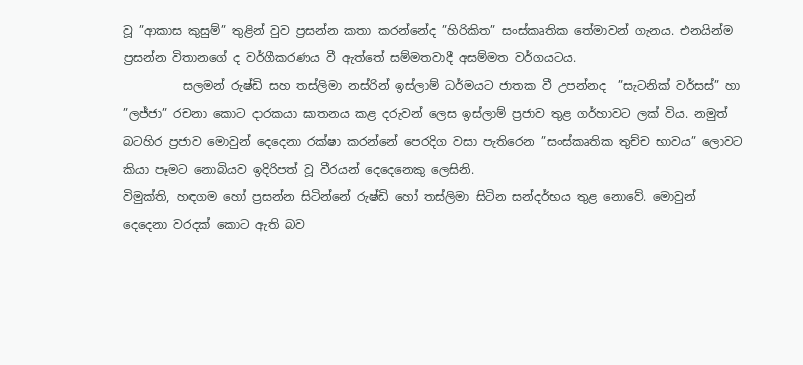වූ ”ආකාස කුසුම්” තුළින් වුව ප්‍රසන්න කතා කරන්නේද ”හිරිකිත” සංස්කෘතික තේමාවන් ගැනය. එනයින්ම ප්‍රසන්න විතානගේ ද වර්ගීකරණය වී ඇත්තේ සම්මතවාදී අසම්මත වර්ගයටය.
          සලමන් රුෂ්ඩි සහ තස්ලිමා නස්රින් ඉස්ලාම් ධර්මයට ජාතක වී උපන්නද  ”සැටනික් වර්සස්” හා ”ලජ්ජා” රචනා කොට දාරකයා ඝාතනය කළ දරුවන් ලෙස ඉස්ලාම් ප්‍රජාව තුළ ගර්හාවට ලක් විය. නමුත් බටහිර ප්‍රජාව මොවුන් දෙදෙනා රක්ෂා කරන්නේ පෙරදිග වසා පැතිරෙන ”සංස්කෘතික තුච්ච භාවය” ලොවට කියා පෑමට නොබියව ඉදිරිපත් වූ වීරයන් දෙදෙනෙකු ලෙසිනි.
විමුක්ති, හඳගම හෝ ප්‍රසන්න සිටින්නේ රුෂ්ඩි හෝ තස්ලිමා සිටින සන්දර්භය තුළ නොවේ. මොවුන් දෙදෙනා වරදක් කොට ඇති බව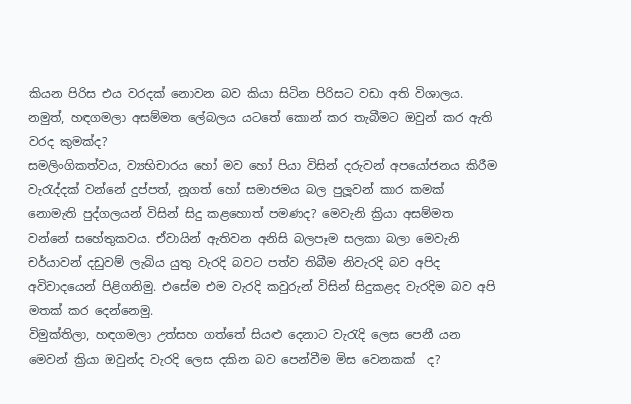කියන පිරිස එය වරදක් නොවන බව කියා සිටින පිරිසට වඩා අති විශාලය. නමුත්, හඳගමලා අසම්මත ලේබලය යටතේ කොන් කර තැබීමට ඔවුන් කර ඇති වරද කුමක්ද?
සමලිංගිකත්වය, ව්‍යභිචාරය හෝ මව හෝ පියා විසින් දරුවන් අපයෝජනය කිරීම වැරැද්දක් වන්නේ දුප්පත්, නූගත් හෝ සමාජමය බල පුලූවන් කාර කමක් නොමැති පුද්ගලයන් විසින් සිදු කළහොත් පමණද? මෙවැනි ක්‍රියා අසම්මත වන්නේ සහේතුකවය. ඒවායින් ඇතිවන අනිසි බලපෑම සලකා බලා මෙවැනි චර්යාවන් දඩුවම් ලැබිය යුතු වැරදි බවට පත්ව තිබීම නිවැරදි බව අපිද අවිවාදයෙන් පිළිගනිමු. එසේම එම වැරදි කවුරුන් විසින් සිදුකළද වැරදිම බව අපි මතක් කර දෙන්නෙමු.
විමුක්තිලා, හඳගමලා උත්සහ ගත්තේ සියළු දෙනාට වැරැදි ලෙස පෙනී යන මෙවන් ක්‍රියා ඔවුන්ද වැරදි ලෙස දකින බව පෙන්වීම මිස වෙනකක්  ද?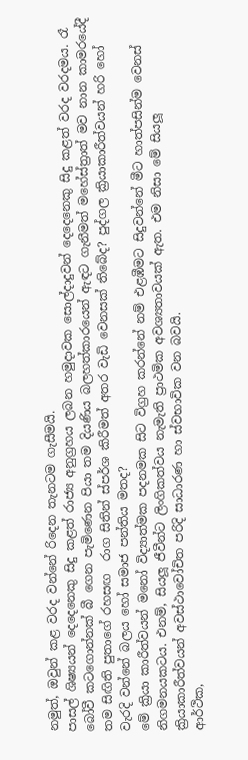නමුත්, ඔවුන් කළ වරද වන්නේ රිදෙන තැනටම ගැසීමයි.
පාසල් ශිෂ්‍යයන් දෙදෙනෙකු සිදු කළත් රාජ්‍ය අනුග්‍රහය ලබන හමුදාවක සොල්දාදුවන් දෙදෙනෙකු සිදු කළත් වරද වරදමය. රෑ බෝවී කටගොන්නක් බී ගෙන පැමිණෙන පියා තම දියණිය බලහත්කාරයෙන් ඇඳට ගැනීමත් මහේස්ත්‍රාත් මව නාන කාමරයේදී තම සිඟිති පුතාගේ රහසඟ  රාග සිතින් ස්පර්ශ කිරීමත් අතර වැඩි වෙනසක් තිබේද? පුද්ගල ක්‍රියාකාරීත්වයන් හරි හෝ වැරදි වන්නේ බලය හෝ සමාජ පන්තිය මතද?
මේ ක්‍රියා කාරීත්වයන් මනෝ විද්‍යාත්මක පදනමක සිට විග්‍රහ කරන්නේ නම් එළඹීමට සිදුවන්නේ මීට හාත්පසින්ම වෙනස් නිගමනයකටය. එනම්, සියලූ ජීවීන්ට ලිංගිකත්වය නැමැති ප්‍රාථමික අවශ්‍යතාවයක් ඇත. එම නිසා මේ සියලූ ක්‍රියාකාරීත්වයන් අවස්ථාවෝචිත පරිදි සාධාරණ හා ස්වභාවික වන බවයි.
ආර්ථික,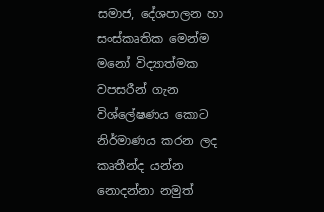සමාජ, දේශපාලන හා සංස්කෘතික මෙන්ම මනෝ විද්‍යාත්මක වපසරීන් ගැන විශ්ලේෂණය කොට නිර්මාණය කරන ලද කෘතීන්ද යන්න නොදන්නා නමුත්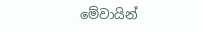මේවායින්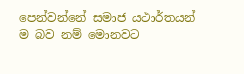පෙන්වන්නේ සමාජ යථාර්තයන් ම බව නම් මොනවට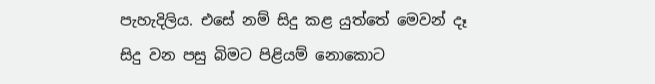පැහැදිලිය. එසේ නම් සිදු කළ යුත්තේ මෙවන් දෑ සිදු වන පසු බිමට පිළියම් නොකොට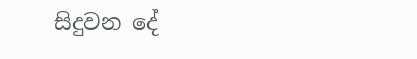සිදුවන දේ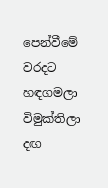පෙන්වීමේ වරදට හඳගමලා විමුක්තිලා දඟ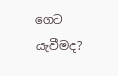ගෙට යැවීමද?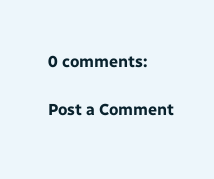0 comments:

Post a Comment